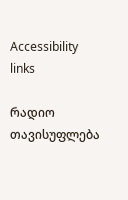Accessibility links

რადიო თავისუფლება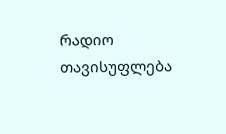რადიო თავისუფლება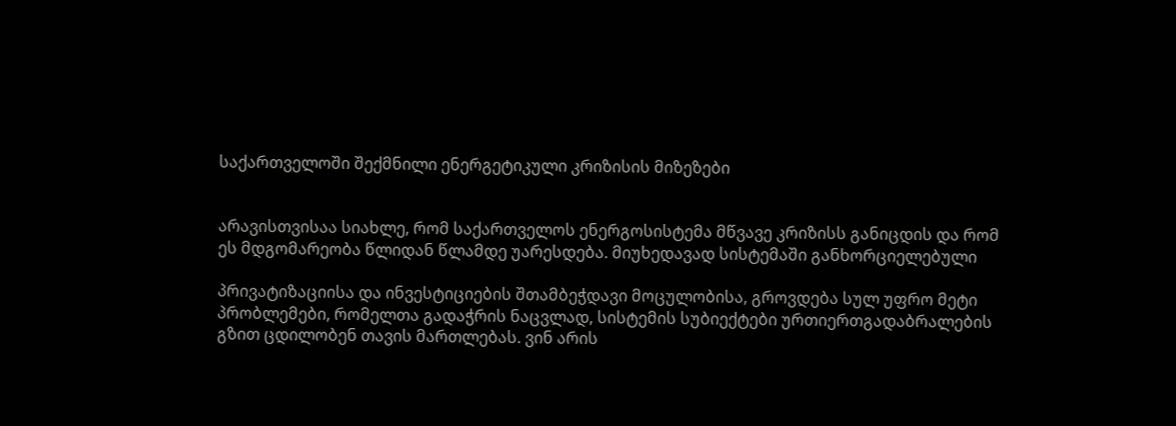საქართველოში შექმნილი ენერგეტიკული კრიზისის მიზეზები


არავისთვისაა სიახლე, რომ საქართველოს ენერგოსისტემა მწვავე კრიზისს განიცდის და რომ ეს მდგომარეობა წლიდან წლამდე უარესდება. მიუხედავად სისტემაში განხორციელებული

პრივატიზაციისა და ინვესტიციების შთამბეჭდავი მოცულობისა, გროვდება სულ უფრო მეტი პრობლემები, რომელთა გადაჭრის ნაცვლად, სისტემის სუბიექტები ურთიერთგადაბრალების გზით ცდილობენ თავის მართლებას. ვინ არის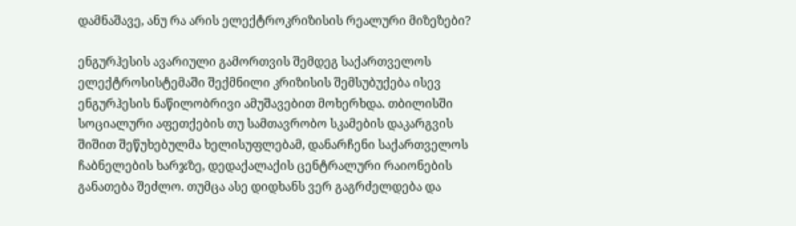დამნაშავე, ანუ რა არის ელექტროკრიზისის რეალური მიზეზები?

ენგურჰესის ავარიული გამორთვის შემდეგ საქართველოს ელექტროსისტემაში შექმნილი კრიზისის შემსუბუქება ისევ ენგურჰესის ნაწილობრივი ამუშავებით მოხერხდა. თბილისში სოციალური აფეთქების თუ სამთავრობო სკამების დაკარგვის შიშით შეწუხებულმა ხელისუფლებამ, დანარჩენი საქართველოს ჩაბნელების ხარჯზე, დედაქალაქის ცენტრალური რაიონების განათება შეძლო. თუმცა ასე დიდხანს ვერ გაგრძელდება და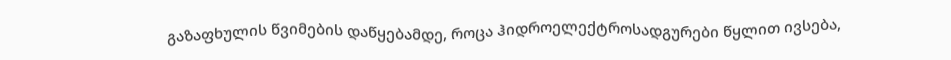გაზაფხულის წვიმების დაწყებამდე, როცა ჰიდროელექტროსადგურები წყლით ივსება,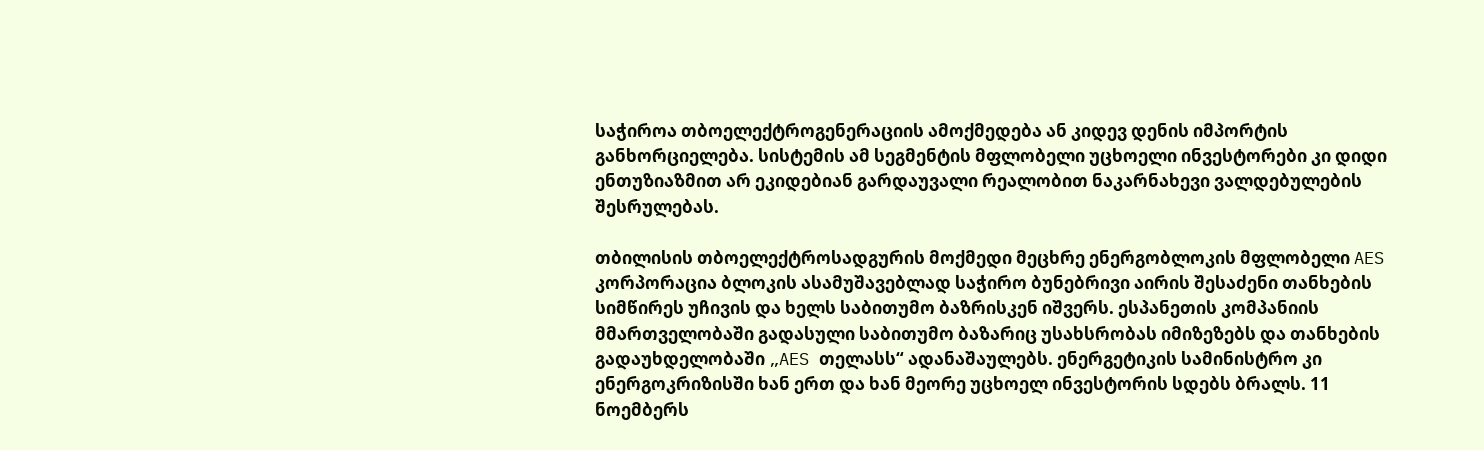საჭიროა თბოელექტროგენერაციის ამოქმედება ან კიდევ დენის იმპორტის განხორციელება. სისტემის ამ სეგმენტის მფლობელი უცხოელი ინვესტორები კი დიდი ენთუზიაზმით არ ეკიდებიან გარდაუვალი რეალობით ნაკარნახევი ვალდებულების შესრულებას.

თბილისის თბოელექტროსადგურის მოქმედი მეცხრე ენერგობლოკის მფლობელი AES კორპორაცია ბლოკის ასამუშავებლად საჭირო ბუნებრივი აირის შესაძენი თანხების სიმწირეს უჩივის და ხელს საბითუმო ბაზრისკენ იშვერს. ესპანეთის კომპანიის მმართველობაში გადასული საბითუმო ბაზარიც უსახსრობას იმიზეზებს და თანხების გადაუხდელობაში „AES თელასს“ ადანაშაულებს. ენერგეტიკის სამინისტრო კი ენერგოკრიზისში ხან ერთ და ხან მეორე უცხოელ ინვესტორის სდებს ბრალს. 11 ნოემბერს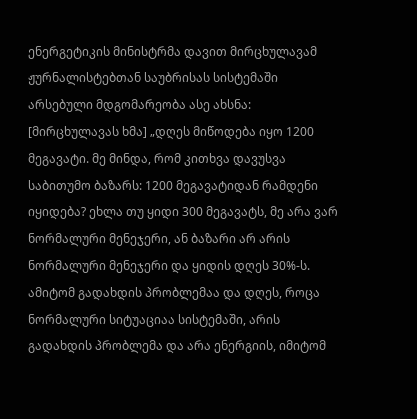ენერგეტიკის მინისტრმა დავით მირცხულავამ ჟურნალისტებთან საუბრისას სისტემაში არსებული მდგომარეობა ასე ახსნა:
[მირცხულავას ხმა] „დღეს მიწოდება იყო 1200 მეგავატი. მე მინდა, რომ კითხვა დავუსვა საბითუმო ბაზარს: 1200 მეგავატიდან რამდენი იყიდება? ეხლა თუ ყიდი 300 მეგავატს, მე არა ვარ ნორმალური მენეჯერი, ან ბაზარი არ არის ნორმალური მენეჯერი და ყიდის დღეს 30%-ს. ამიტომ გადახდის პრობლემაა და დღეს, როცა ნორმალური სიტუაციაა სისტემაში, არის გადახდის პრობლემა და არა ენერგიის, იმიტომ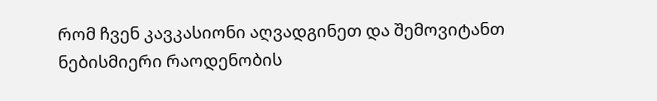რომ ჩვენ კავკასიონი აღვადგინეთ და შემოვიტანთ ნებისმიერი რაოდენობის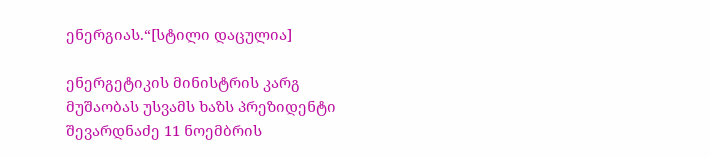ენერგიას.“[სტილი დაცულია]

ენერგეტიკის მინისტრის კარგ მუშაობას უსვამს ხაზს პრეზიდენტი შევარდნაძე 11 ნოემბრის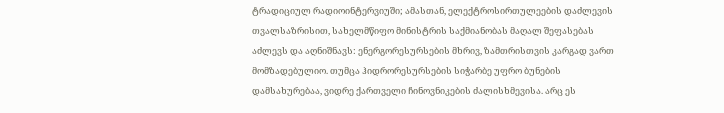ტრადიციულ რადიოინტერვიუში; ამასთან, ელექტროსირთულეების დაძლევის თვალსაზრისით, სახელმწიფო მინისტრის საქმიანობას მაღალ შეფასებას აძლევს და აღნიშნავს: ენერგორესურსების მხრივ, ზამთრისთვის კარგად ვართ მომზადებულიო. თუმცა ჰიდრორესურსების სიჭარბე უფრო ბუნების დამსახურებაა, ვიდრე ქართველი ჩინოვნიკების ძალისხმევისა. არც ეს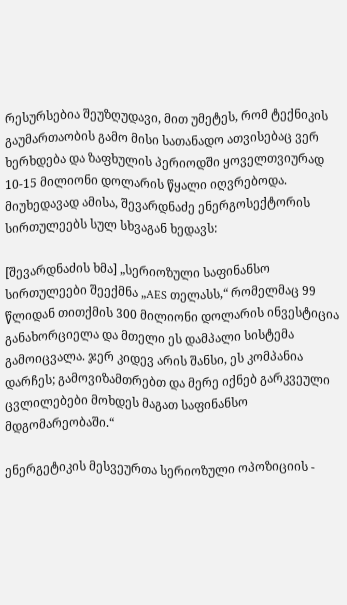რესურსებია შეუზღუდავი, მით უმეტეს, რომ ტექნიკის გაუმართაობის გამო მისი სათანადო ათვისებაც ვერ ხერხდება და ზაფხულის პერიოდში ყოველთვიურად 10-15 მილიონი დოლარის წყალი იღვრებოდა. მიუხედავად ამისა, შევარდნაძე ენერგოსექტორის სირთულეებს სულ სხვაგან ხედავს:

[შევარდნაძის ხმა] „სერიოზული საფინანსო სირთულეები შეექმნა „AES თელასს,“ რომელმაც 99 წლიდან თითქმის 300 მილიონი დოლარის ინვესტიცია განახორციელა და მთელი ეს დამპალი სისტემა გამოიცვალა. ჯერ კიდევ არის შანსი, ეს კომპანია დარჩეს; გამოვიზამთრებთ და მერე იქნებ გარკვეული ცვლილებები მოხდეს მაგათ საფინანსო მდგომარეობაში.“

ენერგეტიკის მესვეურთა სერიოზული ოპოზიციის -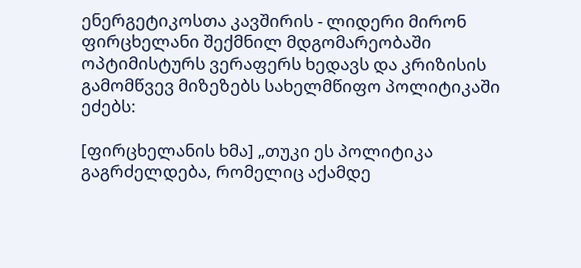ენერგეტიკოსთა კავშირის - ლიდერი მირონ ფირცხელანი შექმნილ მდგომარეობაში ოპტიმისტურს ვერაფერს ხედავს და კრიზისის გამომწვევ მიზეზებს სახელმწიფო პოლიტიკაში ეძებს:

[ფირცხელანის ხმა] „თუკი ეს პოლიტიკა გაგრძელდება, რომელიც აქამდე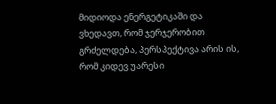მიდიოდა ენერგეტიკაში და ვხედავთ, რომ ჯერჯერობით გრძელდება, პერსპექტივა არის ის, რომ კიდევ უარესი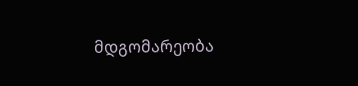მდგომარეობა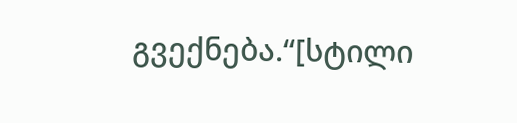გვექნება.“[სტილი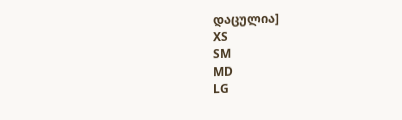დაცულია]
XS
SM
MD
LG